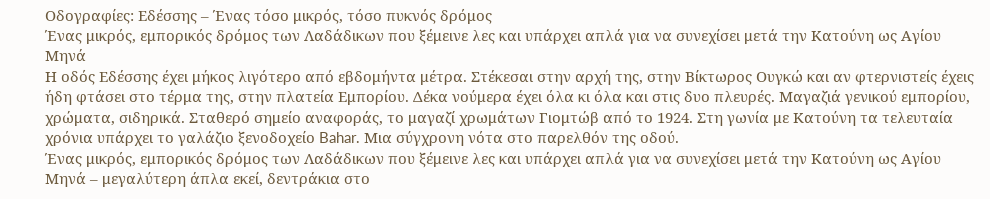Οδογραφίες: Εδέσσης – Ένας τόσο μικρός, τόσο πυκνός δρόμος
Ένας μικρός, εμπορικός δρόμος των Λαδάδικων που ξέμεινε λες και υπάρχει απλά για να συνεχίσει μετά την Κατούνη ως Αγίου Μηνά
Η οδός Εδέσσης έχει μήκος λιγότερο από εβδομήντα μέτρα. Στέκεσαι στην αρχή της, στην Βίκτωρος Ουγκώ και αν φτερνιστείς έχεις ήδη φτάσει στο τέρμα της, στην πλατεία Εμπορίου. Δέκα νούμερα έχει όλα κι όλα και στις δυο πλευρές. Μαγαζιά γενικού εμπορίου, χρώματα, σιδηρικά. Σταθερό σημείο αναφοράς, το μαγαζί χρωμάτων Γιομτώβ από το 1924. Στη γωνία με Κατούνη τα τελευταία χρόνια υπάρχει το γαλάζιο ξενοδοχείο Bahar. Μια σύγχρονη νότα στο παρελθόν της οδού.
Ένας μικρός, εμπορικός δρόμος των Λαδάδικων που ξέμεινε λες και υπάρχει απλά για να συνεχίσει μετά την Κατούνη ως Αγίου Μηνά – μεγαλύτερη άπλα εκεί, δεντράκια στο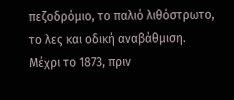πεζοδρόμιο, το παλιό λιθόστρωτο, το λες και οδική αναβάθμιση.
Μέχρι το 1873, πριν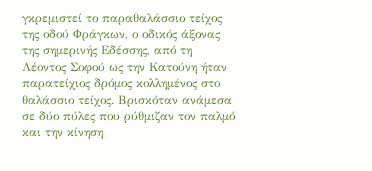γκρεμιστεί το παραθαλάσσιο τείχος της οδού Φράγκων, ο οδικός άξονας της σημερινής Εδέσσης, από τη Λέοντος Σοφού ως την Κατούνη ήταν παρατείχιος δρόμος κολλημένος στο θαλάσσιο τείχος. Βρισκόταν ανάμεσα σε δύο πύλες που ρύθμιζαν τον παλμό και την κίνηση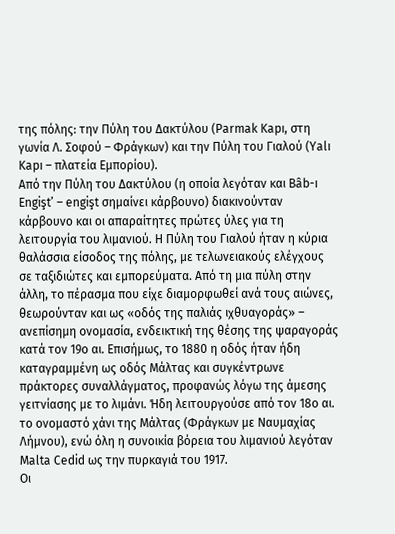της πόλης: την Πύλη του Δακτύλου (Parmak Kapı, στη γωνία Λ. Σοφού – Φράγκων) και την Πύλη του Γιαλού (Yalı Kapı – πλατεία Εμπορίου).
Από την Πύλη του Δακτύλου (η οποία λεγόταν και Bâb-ı Engişt’ – engişt σημαίνει κάρβουνο) διακινούνταν κάρβουνο και οι απαραίτητες πρώτες ύλες για τη λειτουργία του λιμανιού. Η Πύλη του Γιαλού ήταν η κύρια θαλάσσια είσοδος της πόλης, με τελωνειακούς ελέγχους σε ταξιδιώτες και εμπορεύματα. Από τη μια πύλη στην άλλη, το πέρασμα που είχε διαμορφωθεί ανά τους αιώνες, θεωρούνταν και ως «οδός της παλιάς ιχθυαγοράς» – ανεπίσημη ονομασία, ενδεικτική της θέσης της ψαραγοράς κατά τον 19ο αι. Επισήμως, το 1880 η οδός ήταν ήδη καταγραμμένη ως οδός Μάλτας και συγκέντρωνε πράκτορες συναλλάγματος, προφανώς λόγω της άμεσης γειτνίασης με το λιμάνι. Ήδη λειτουργούσε από τον 18ο αι. το ονομαστό χάνι της Μάλτας (Φράγκων με Ναυμαχίας Λήμνου), ενώ όλη η συνοικία βόρεια του λιμανιού λεγόταν Malta Cedid ως την πυρκαγιά του 1917.
Οι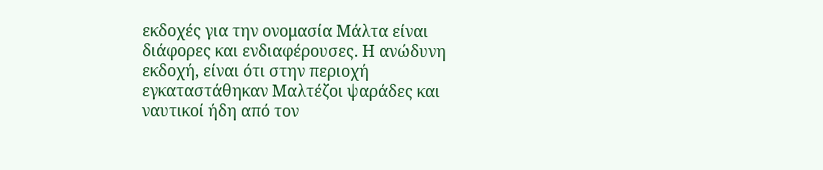εκδοχές για την ονομασία Μάλτα είναι διάφορες και ενδιαφέρουσες. Η ανώδυνη εκδοχή, είναι ότι στην περιοχή εγκαταστάθηκαν Μαλτέζοι ψαράδες και ναυτικοί ήδη από τον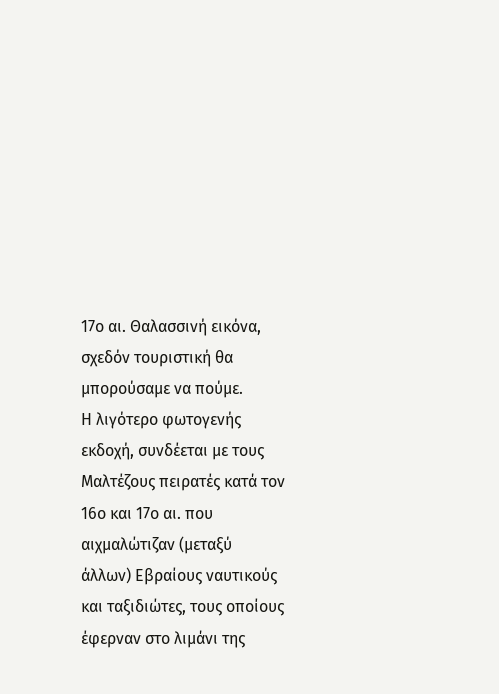17ο αι. Θαλασσινή εικόνα, σχεδόν τουριστική θα μπορούσαμε να πούμε.
Η λιγότερο φωτογενής εκδοχή, συνδέεται με τους Μαλτέζους πειρατές κατά τον 16ο και 17ο αι. που αιχμαλώτιζαν (μεταξύ άλλων) Εβραίους ναυτικούς και ταξιδιώτες, τους οποίους έφερναν στο λιμάνι της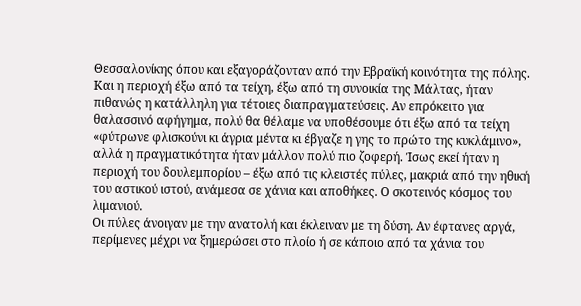Θεσσαλονίκης όπου και εξαγοράζονταν από την Εβραϊκή κοινότητα της πόλης. Και η περιοχή έξω από τα τείχη, έξω από τη συνοικία της Μάλτας, ήταν πιθανώς η κατάλληλη για τέτοιες διαπραγματεύσεις. Αν επρόκειτο για θαλασσινό αφήγημα, πολύ θα θέλαμε να υποθέσουμε ότι έξω από τα τείχη «φύτρωνε φλισκούνι κι άγρια μέντα κι έβγαζε η γης το πρώτο της κυκλάμινο», αλλά η πραγματικότητα ήταν μάλλον πολύ πιο ζοφερή. Ίσως εκεί ήταν η περιοχή του δουλεμπορίου – έξω από τις κλειστές πύλες, μακριά από την ηθική του αστικού ιστού, ανάμεσα σε χάνια και αποθήκες. Ο σκοτεινός κόσμος του λιμανιού.
Οι πύλες άνοιγαν με την ανατολή και έκλειναν με τη δύση. Αν έφτανες αργά, περίμενες μέχρι να ξημερώσει στο πλοίο ή σε κάποιο από τα χάνια του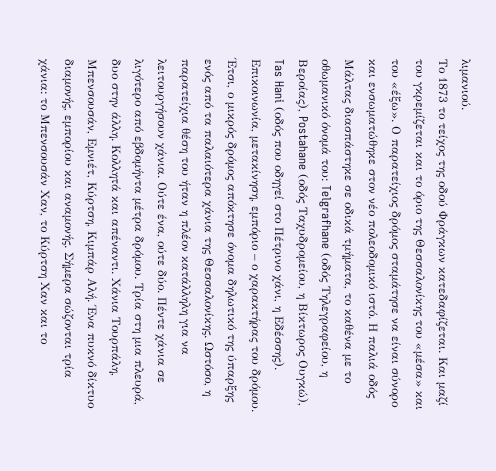λιμανιού.
Το 1873 το τείχος της οδού Φράγκων κατεδαφίζεται. Και μαζί του γκρεμίζεται και το όριο της Θεσσαλονίκης του «μέσα» και του «έξω». Ο παρατείχιος δρόμος σταμάτησε να είναι σύνορο και ενσωματώθηκε στον νέο πολεοδομικό ιστό. Η παλιά οδός Μάλτας διασπάστηκε σε οδικά τμήματα, το καθένα με το οθωμανικό όνομά του: Telgrafhane (οδός Τηλεγραφείου, η Βεροίας), Postahane (οδός Ταχυδρομείου, η Βίκτωρος Ουγκώ), Tas Hani (οδός που οδηγεί στο Πέτρινο χάνι, η Εδέσσης). Επικοινωνία, μετακίνηση, εμπόριο – ο χαρακτήρας του δρόμου.
Έτσι, ο μικρός δρόμος απόκτησε όνομα δηλωτικό της ύπαρξης ενός από τα παλαιότερα χάνια της Θεσσαλονίκης. Ωστόσο, η παρατείχια θέση του ήταν η πλέον κατάλληλη για να λειτουργήσουν χάνια. Ούτε ένα, ούτε δύο. Πέντε χάνια σε λιγότερο από εβδομήντα μέτρα δρόμου. Τρία στη μια πλευρά, δυο στην άλλη. Κολλητά και απέναντι. Χάνια Τουρπάλη, Μπενσουσάν, Εμνιέτ, Κύρτση, Κιμπάρ Αλή. Ένα πυκνό δίκτυο διαμονής, εμπορίου και αναμονής. Σήμερα σώζονται τρία χάνια: το Μπενσουσάν Χαν, το Κύρτση Χαν και το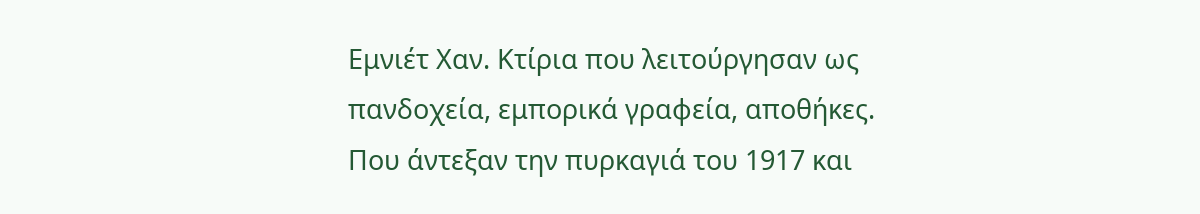Εμνιέτ Χαν. Κτίρια που λειτούργησαν ως πανδοχεία, εμπορικά γραφεία, αποθήκες. Που άντεξαν την πυρκαγιά του 1917 και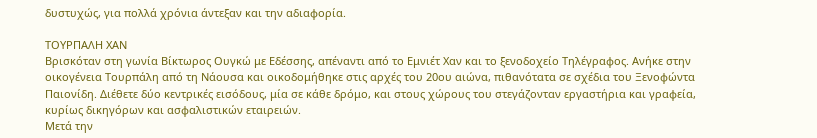δυστυχώς, για πολλά χρόνια άντεξαν και την αδιαφορία.

ΤΟΥΡΠΑΛΗ ΧΑΝ
Βρισκόταν στη γωνία Βίκτωρος Ουγκώ με Εδέσσης, απέναντι από το Εμνιέτ Χαν και το ξενοδοχείο Τηλέγραφος. Ανήκε στην οικογένεια Τουρπάλη από τη Νάουσα και οικοδομήθηκε στις αρχές του 20ου αιώνα, πιθανότατα σε σχέδια του Ξενοφώντα Παιονίδη. Διέθετε δύο κεντρικές εισόδους, μία σε κάθε δρόμο, και στους χώρους του στεγάζονταν εργαστήρια και γραφεία, κυρίως δικηγόρων και ασφαλιστικών εταιρειών.
Μετά την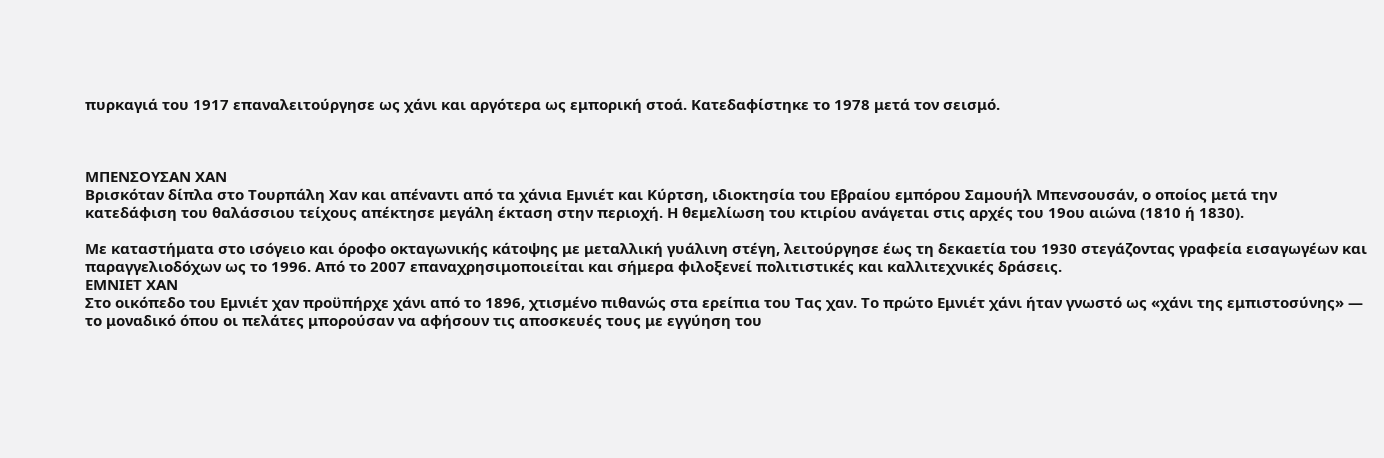πυρκαγιά του 1917 επαναλειτούργησε ως χάνι και αργότερα ως εμπορική στοά. Κατεδαφίστηκε το 1978 μετά τον σεισμό.



ΜΠΕΝΣΟΥΣΑΝ ΧΑΝ
Βρισκόταν δίπλα στο Τουρπάλη Χαν και απέναντι από τα χάνια Εμνιέτ και Κύρτση, ιδιοκτησία του Εβραίου εμπόρου Σαμουήλ Μπενσουσάν, ο οποίος μετά την κατεδάφιση του θαλάσσιου τείχους απέκτησε μεγάλη έκταση στην περιοχή. Η θεμελίωση του κτιρίου ανάγεται στις αρχές του 19ου αιώνα (1810 ή 1830).

Με καταστήματα στο ισόγειο και όροφο οκταγωνικής κάτοψης με μεταλλική γυάλινη στέγη, λειτούργησε έως τη δεκαετία του 1930 στεγάζοντας γραφεία εισαγωγέων και παραγγελιοδόχων ως το 1996. Από το 2007 επαναχρησιμοποιείται και σήμερα φιλοξενεί πολιτιστικές και καλλιτεχνικές δράσεις.
ΕΜΝΙΕΤ ΧΑΝ
Στο οικόπεδο του Εμνιέτ χαν προϋπήρχε χάνι από το 1896, χτισμένο πιθανώς στα ερείπια του Τας χαν. Το πρώτο Εμνιέτ χάνι ήταν γνωστό ως «χάνι της εμπιστοσύνης» — το μοναδικό όπου οι πελάτες μπορούσαν να αφήσουν τις αποσκευές τους με εγγύηση του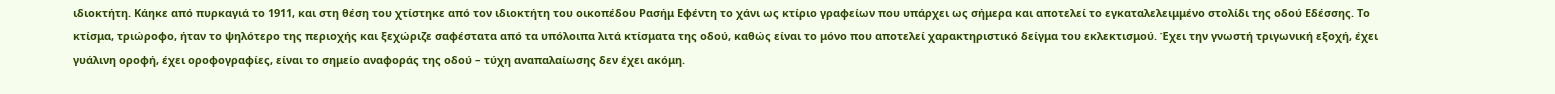ιδιοκτήτη. Κάηκε από πυρκαγιά το 1911, και στη θέση του χτίστηκε από τον ιδιοκτήτη του οικοπέδου Ρασήμ Εφέντη το χάνι ως κτίριο γραφείων που υπάρχει ως σήμερα και αποτελεί το εγκαταλελειμμένο στολίδι της οδού Εδέσσης. Το κτίσμα, τριώροφο, ήταν το ψηλότερο της περιοχής και ξεχώριζε σαφέστατα από τα υπόλοιπα λιτά κτίσματα της οδού, καθώς είναι το μόνο που αποτελεί χαρακτηριστικό δείγμα του εκλεκτισμού. Έχει την γνωστή τριγωνική εξοχή, έχει γυάλινη οροφή, έχει οροφογραφίες, είναι το σημείο αναφοράς της οδού – τύχη αναπαλαίωσης δεν έχει ακόμη.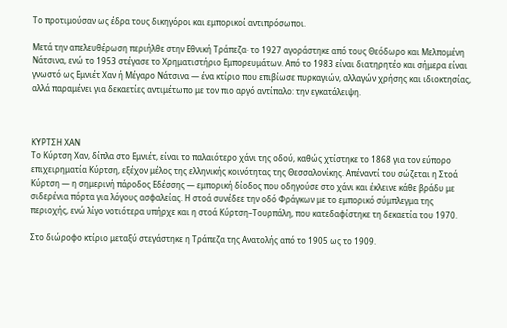Το προτιμούσαν ως έδρα τους δικηγόροι και εμπορικοί αντιπρόσωποι.

Μετά την απελευθέρωση περιήλθε στην Εθνική Τράπεζα· το 1927 αγοράστηκε από τους Θεόδωρο και Μελπομένη Νάτσινα, ενώ το 1953 στέγασε το Χρηματιστήριο Εμπορευμάτων. Από το 1983 είναι διατηρητέο και σήμερα είναι γνωστό ως Εμνιέτ Χαν ή Μέγαρο Νάτσινα — ένα κτίριο που επιβίωσε πυρκαγιών, αλλαγών χρήσης και ιδιοκτησίας, αλλά παραμένει για δεκαετίες αντιμέτωπο με τον πιο αργό αντίπαλο: την εγκατάλειψη.



ΚΥΡΤΣΗ ΧΑΝ
Το Κύρτση Χαν, δίπλα στο Εμνιέτ, είναι το παλαιότερο χάνι της οδού, καθώς χτίστηκε το 1868 για τον εύπορο επιχειρηματία Κύρτση, εξέχον μέλος της ελληνικής κοινότητας της Θεσσαλονίκης. Απέναντί του σώζεται η Στοά Κύρτση — η σημερινή πάροδος Εδέσσης — εμπορική δίοδος που οδηγούσε στο χάνι και έκλεινε κάθε βράδυ με σιδερένια πόρτα για λόγους ασφαλείας. Η στοά συνέδεε την οδό Φράγκων με το εμπορικό σύμπλεγμα της περιοχής, ενώ λίγο νοτιότερα υπήρχε και η στοά Κύρτση–Τουρπάλη, που κατεδαφίστηκε τη δεκαετία του 1970.

Στο διώροφο κτίριο μεταξύ στεγάστηκε η Τράπεζα της Ανατολής από το 1905 ως το 1909.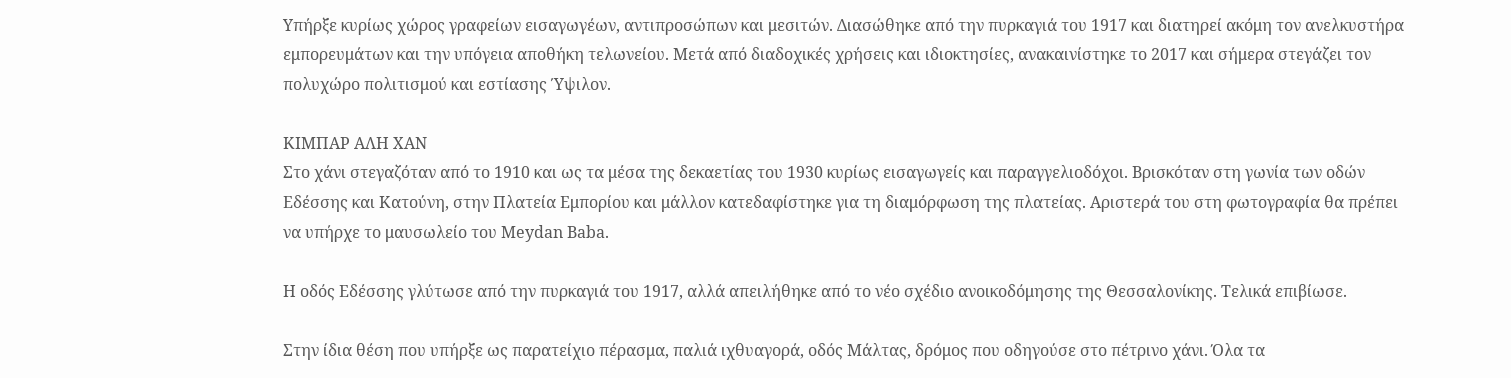Υπήρξε κυρίως χώρος γραφείων εισαγωγέων, αντιπροσώπων και μεσιτών. Διασώθηκε από την πυρκαγιά του 1917 και διατηρεί ακόμη τον ανελκυστήρα εμπορευμάτων και την υπόγεια αποθήκη τελωνείου. Μετά από διαδοχικές χρήσεις και ιδιοκτησίες, ανακαινίστηκε το 2017 και σήμερα στεγάζει τον πολυχώρο πολιτισμού και εστίασης Ύψιλον.

ΚΙΜΠΑΡ ΑΛΗ ΧΑΝ
Στο χάνι στεγαζόταν από το 1910 και ως τα μέσα της δεκαετίας του 1930 κυρίως εισαγωγείς και παραγγελιοδόχοι. Βρισκόταν στη γωνία των οδών Εδέσσης και Κατούνη, στην Πλατεία Εμπορίου και μάλλον κατεδαφίστηκε για τη διαμόρφωση της πλατείας. Αριστερά του στη φωτογραφία θα πρέπει να υπήρχε το μαυσωλείο του Meydan Baba.

Η οδός Εδέσσης γλύτωσε από την πυρκαγιά του 1917, αλλά απειλήθηκε από το νέο σχέδιο ανοικοδόμησης της Θεσσαλονίκης. Τελικά επιβίωσε.

Στην ίδια θέση που υπήρξε ως παρατείχιο πέρασμα, παλιά ιχθυαγορά, οδός Μάλτας, δρόμος που οδηγούσε στο πέτρινο χάνι. Όλα τα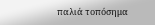παλιά τοπόσημα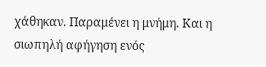χάθηκαν. Παραμένει η μνήμη. Και η σιωπηλή αφήγηση ενός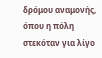δρόμου αναμονής, όπου η πόλη στεκόταν για λίγο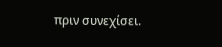πριν συνεχίσει.